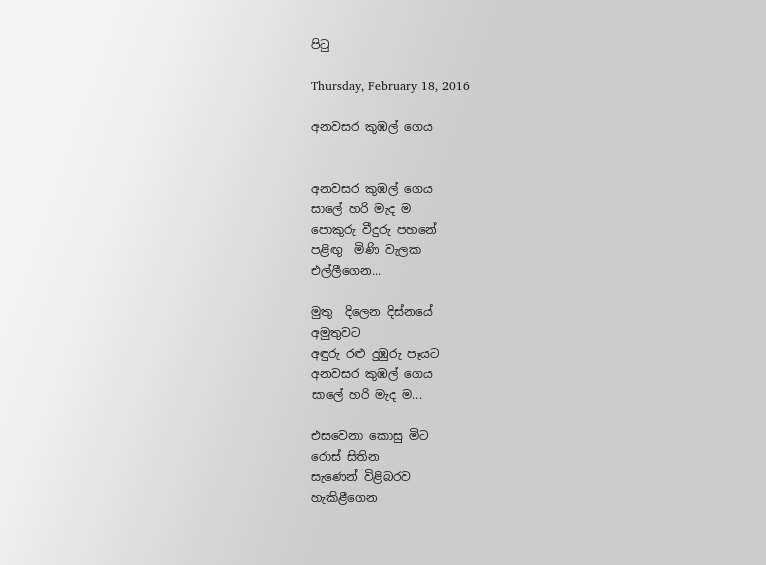පිටු

Thursday, February 18, 2016

අනවසර කුඹල් ගෙය


අනවසර කුඹල් ගෙය
සාලේ හරි මැද ම
පොකුරු වීදුරු පහනේ
පළිඟු  මිණි වැලක
එල්ලීගෙන...

මුතු  දිලෙන දිස්නයේ
අමුතුවට
අඳුරු රළු දුඹුරු පෑයට
අනවසර කුඹල් ගෙය
සාලේ හරි මැද ම...

එසවෙනා කොසු මිට
රොස් සිතින
සැණෙන් විළිබරව
හැකිළීගෙන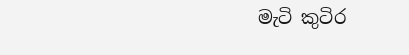මැටි කුටිර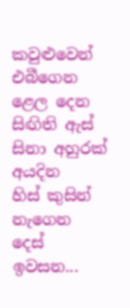කවුළුවෙන්
එබීගෙන
ළෙල දෙන සිඟිති ඇස්
සිනා අහුරක් අයදින
හිස් කුසින් නැගෙන දෙස්
ඉවසන...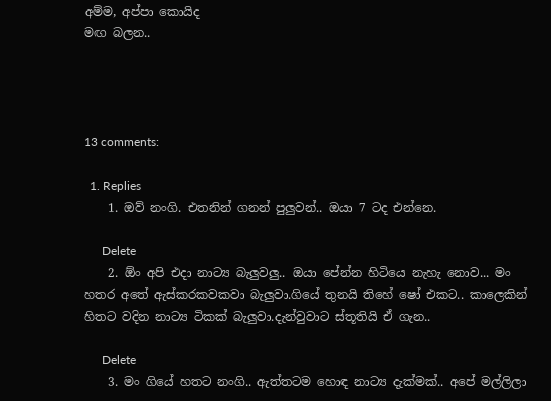අම්ම, අප්පා කොයිද
මඟ බලන..




13 comments:

  1. Replies
    1. ඔව් නංගි. එතනින් ගනන් පුලුවන්.. ඔයා 7 ටද එන්නෙ.

      Delete
    2. ඕං අපි එදා නාට්‍ය බැලුවලු.. ඔයා පේන්න හිටියෙ නැහැ නොව... මං හතර අතේ ඇස්කරකවකවා බැලුවා.ගියේ තුනයි තිහේ ෂෝ එකට.. කාලෙකින් හිතට වදින නාට්‍ය ටිකක් බැලුවා.දැන්වුවාට ස්තූතියි ඒ ගැන..

      Delete
    3. මං ගියේ හතට නංගි.. ඇත්තටම හොඳ නාට්‍ය දැක්මක්.. අපේ මල්ලිලා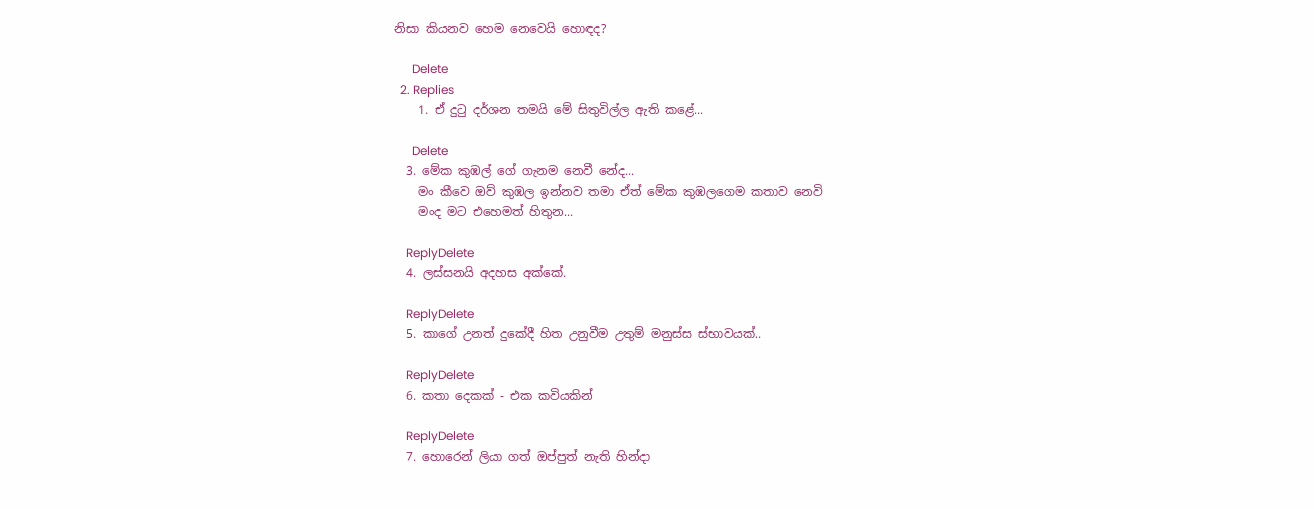නිසා කියනව හෙම නෙවෙයි හොඳද?

      Delete
  2. Replies
    1. ඒ දුටු දර්ශන තමයි මේ සිතුවිල්ල ඇති කළේ...

      Delete
  3. මේක කුඹල් ගේ ගැනම නෙවී නේද...
    මං කීවෙ ඔව් කුඹල ඉන්නව තමා ඒත් මේක කුඹලගෙම කතාව නෙවි
    මංද මට එහෙමත් හිතුන...

    ReplyDelete
  4. ලස්සනයි අදහස අක්කේ.

    ReplyDelete
  5. කාගේ උනත් දුකේදී හිත උනුවීම උතුම් මනුස්ස ස්භාවයක්..

    ReplyDelete
  6. කතා දෙකක් - එක කවියකින්

    ReplyDelete
  7. හොරෙන් ලියා ගත් ඔප්පුත් නැති හින්දා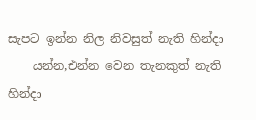සැපට ඉන්න නිල නිවසුත් නැති හින්දා
    යන්න,එන්න වෙන තැනකුත් නැති හින්දා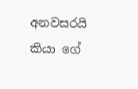අනවසරයි කියා ගේ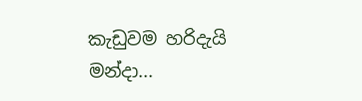කැඩුවම හරිදැයි මන්දා...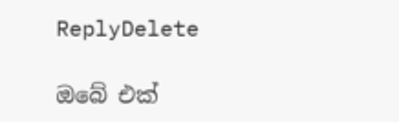ReplyDelete

ඔබේ එක්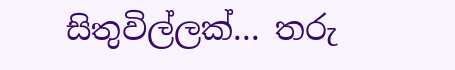සිතුවිල්ලක්... තරු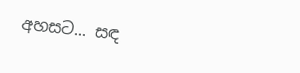අහසට... සඳ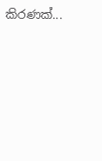කිරණක්...